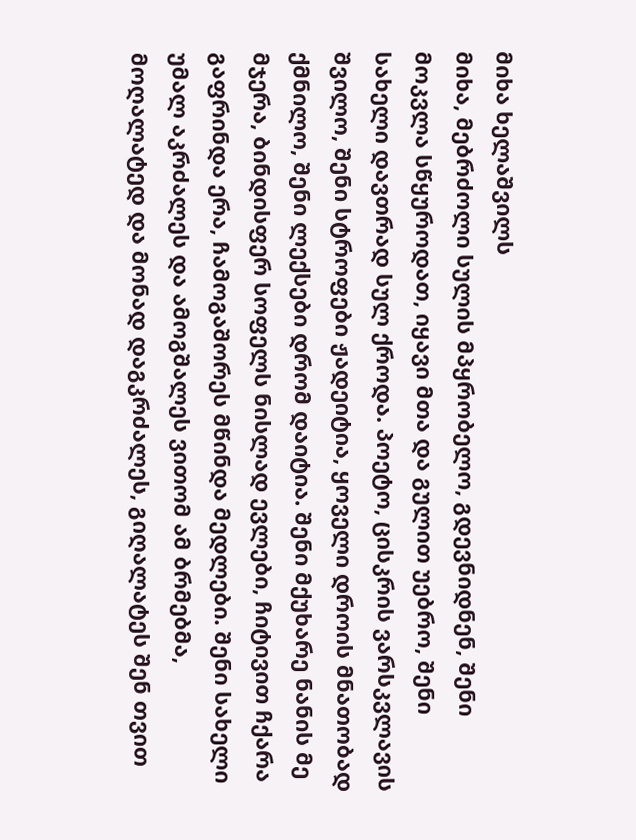მიხა ხელაშვილს
მიხა, მებრძოლი სულის მპყრობელო, გდევნიდნენ, შენი მოკვლა სწყუროდათ, იყავი მთა და გულით უებრო, შენი სახელი დავთრად სულ ქროდა. პოეტო, ცისკრის ვარსკვლავის შვილო, შენი სტროფები ჟადეიტია, ყოველი დროის მნათობად ქმნილო, შენი ლექსები დრომ დაიტია. შენი მქუხარე ნანის მე მჯერა, ბინდისფერ სოფელს ნისლად ევლები, ჩიტივით ჩქარა გაფრინდა ერა, ჩამოგაშორეს მწინდა მედლები. შენი სახელი უმალ აკრძალეს და ამოგშალეს ვითომ ამ ბრმებმა, მოღალატედ და მონად დაგკრძალეს, გიღალატეს შენ თვით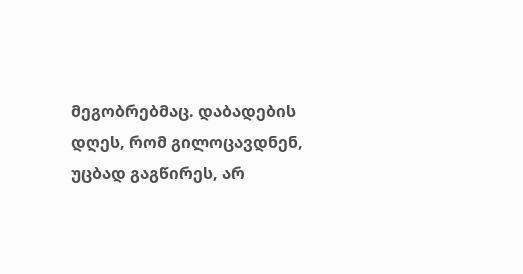მეგობრებმაც. დაბადების დღეს, რომ გილოცავდნენ, უცბად გაგწირეს, არ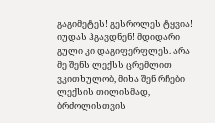გაგიმეტეს! გესროლეს ტყვია! იუდას ჰგავდნენ! მდიდარი გული კი დაგიფერფლეს. არა მე შენს ლექსს ცრემლით ვკითხულობ, მიხა შენ რჩები ლექსის თილისმად, ბრძოლისთვის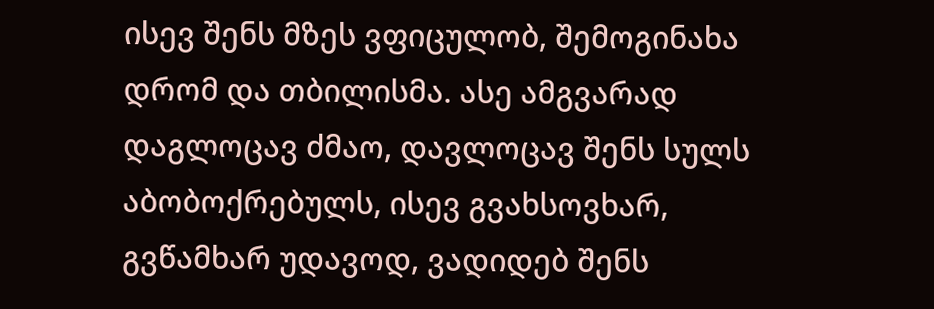ისევ შენს მზეს ვფიცულობ, შემოგინახა დრომ და თბილისმა. ასე ამგვარად დაგლოცავ ძმაო, დავლოცავ შენს სულს აბობოქრებულს, ისევ გვახსოვხარ, გვწამხარ უდავოდ, ვადიდებ შენს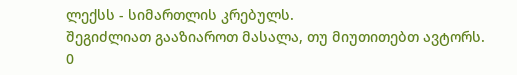ლექსს - სიმართლის კრებულს.
შეგიძლიათ გააზიაროთ მასალა, თუ მიუთითებთ ავტორს.
0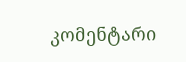კომენტარი